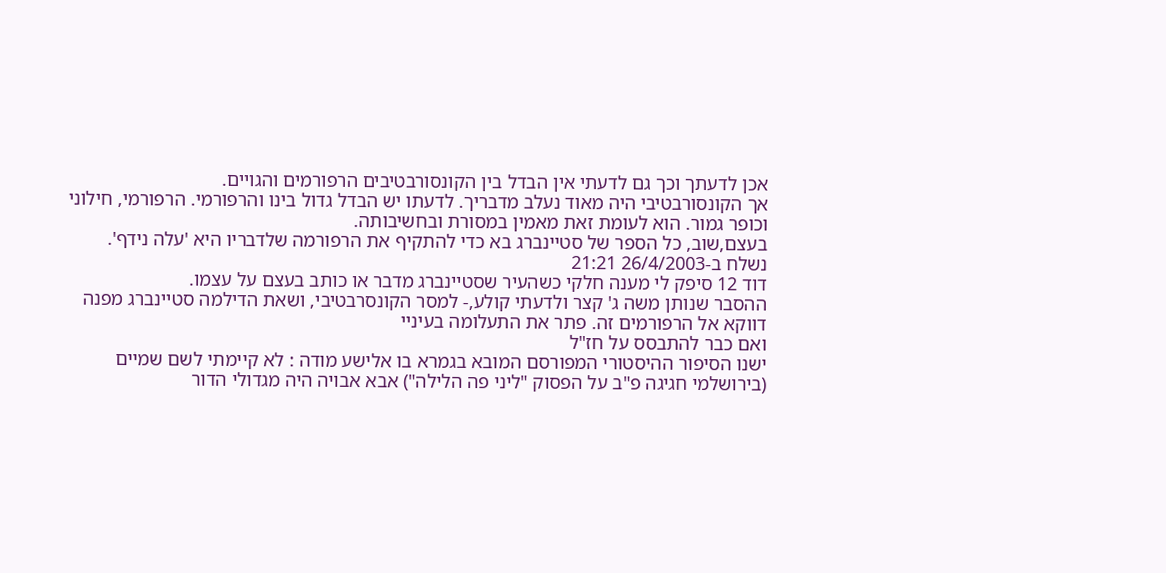אכן לדעתך וכך גם לדעתי אין הבדל בין הקונסורבטיבים הרפורמים והגויים.
אך הקונסורבטיבי היה מאוד נעלב מדבריך. לדעתו יש הבדל גדול בינו והרפורמי. הרפורמי, חילוני וכופר גמור. הוא לעומת זאת מאמין במסורת ובחשיבותה.
בעצם,שוב, כל הספר של סטיינברג בא כדי להתקיף את הרפורמה שלדבריו היא 'עלה נידף'.
נשלח ב-26/4/2003 21:21
דוד 12 סיפק לי מענה חלקי כשהעיר שסטיינברג מדבר או כותב בעצם על עצמו.
ההסבר שנותן משה ג' קצר ולדעתי קולע,- למסר הקונסרבטיבי, ושאת הדילמה סטיינברג מפנה דווקא אל הרפורמים זה. פתר את התעלומה בעיניי
ואם כבר להתבסס על חז"ל
ישנו הסיפור ההיסטורי המפורסם המובא בגמרא בו אלישע מודה : לא קיימתי לשם שמיים (בירושלמי חגיגה פ"ב על הפסוק "ליני פה הלילה") אבא אבויה היה מגדולי הדור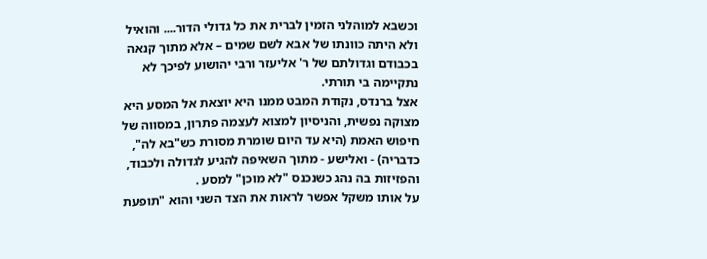וכשבא למוהלני הזמין לברית את כל גדולי הדור.... והואיל ולא היתה כוונתו של אבא לשם שמים – אלא מתוך קנאה בכבודם וגדולתם של ר' אליעזר ורבי יהושוע לפיכך לא נתקיימה בי תורתי.
אצל ברנדס, נקודת המבט ממנו היא יוצאת אל המסע היא מצוקה נפשית, והניסיון למצוא לעצמה פתרון, במסווה של חיפוש האמת (היא עד היום שומרת מסורת כש"בא לה", כדבריה) - ואלישע - מתוך השאיפה להגיע לגדולה ולכבוד, והפזיזות בה נהג כשנכנס "לא מוכן" למסע .
על אותו משקל אפשר לראות את הצד השני והוא "תופעת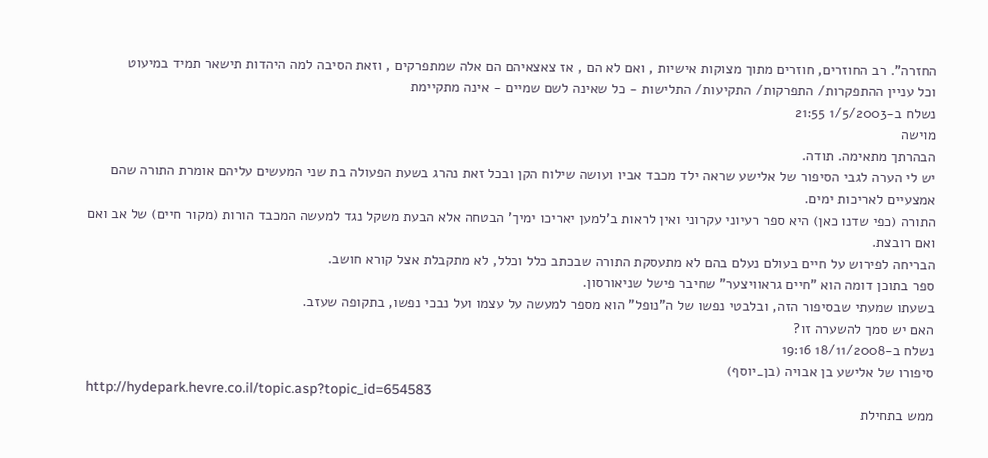החזרה". רב החוזרים, חוזרים מתוך מצוקות אישיות , ואם לא הם , אז צאצאיהם הם אלה שמתפרקים , וזאת הסיבה למה היהדות תישאר תמיד במיעוט
וכל עניין ההתפקרות/ התפרקות/ התקיעות/ התלישות - כל שאינה לשם שמיים - אינה מתקיימת
נשלח ב-1/5/2003 21:55
מוישה
הבהרתך מתאימה. תודה.
יש לי הערה לגבי הסיפור של אלישע שראה ילד מכבד אביו ועושה שילוח הקן ובכל זאת נהרג בשעת הפעולה בת שני המעשים עליהם אומרת התורה שהם אמצעיים לאריכות ימים.
התורה (כפי שדנו כאן) היא ספר רעיוני עקרוני ואין לראות ב'למען יאריכו ימיך' הבטחה אלא הבעת משקל נגד למעשה המכבד הורות (מקור חיים) של אב ואם ואם רובצת.
הבריחה לפירוש על חיים בעולם נעלם בהם לא מתעסקת התורה שבכתב כלל וכלל, לא מתקבלת אצל קורא חושב.
ספר בתוכן דומה הוא "חיים גראוויצער" שחיבר פישל שניאורסון.
בשעתו שמעתי שבסיפור הזה, ובלבטי נפשו של ה"נופל" הוא מספר למעשה על עצמו ועל נבכי נפשו, בתקופה שעזב.
האם יש סמך להשערה זו?
נשלח ב-18/11/2008 19:16
סיפורו של אלישע בן אבויה (בן_יוסף)
http://hydepark.hevre.co.il/topic.asp?topic_id=654583
ממש בתחילת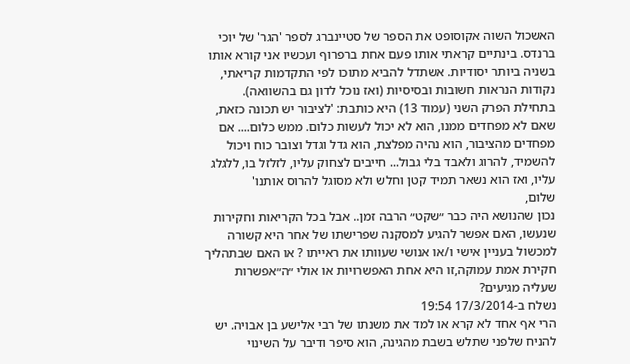האשכול השוה אקוסופט את הספר של סטיינברג לספר 'הגר' של יוכי ברנדס. בינתיים קראתי אותו פעם אחת ברפרוף ועכשיו אני קורא אותו בשניה ביותר יסודיות. אשתדל להביא מתוכו לפי התקדמות קריאתי, נקודות הנראות חשובות ובסיסיות (ואז נוכל לדון גם בהשוואה).
בתחילת הפרק השני (עמוד 13) היא כותבת: 'לציבור יש תכונה כזאת, שאם לא מפחדים ממנו, הוא לא יכול לעשות כלום. ממש כלום.... אם מפחדים מהציבור, הוא נהיה מפלצת, הוא גדל וגדל וצובר כוח ויכול להשמיד, להרוג ולאבד בלי גבול... חייבים לצחוק עליו, לזלזל בו, ללגלג עליו, ואז הוא נשאר תמיד קטן וחלש ולא מסוגל להרוס אותנו'
שלום,
נכון שהנושא היה כבר ״שקט״ הרבה זמן.. אבל בכל הקריאות וחקירות שנעשו, האם אפשר להגיע למסקנה שפרישתו של אחר היא קשורה למכשול בעניין אישי ו/או אנושי שעוותו את ראייתו ? או האם שבתהליך חקירת אמת עמוקה,זו היא אחת האפשרויות או אולי ״ה״אפשרות שעליה מגיעים?
נשלח ב-17/3/2014 19:54
הרי אף אחד לא קרא או למד את משנתו של רבי אלישע בן אבויה. יש להניח שלפני שתלש בשבת מהגינה, הוא סיפר ודיבר על השינוי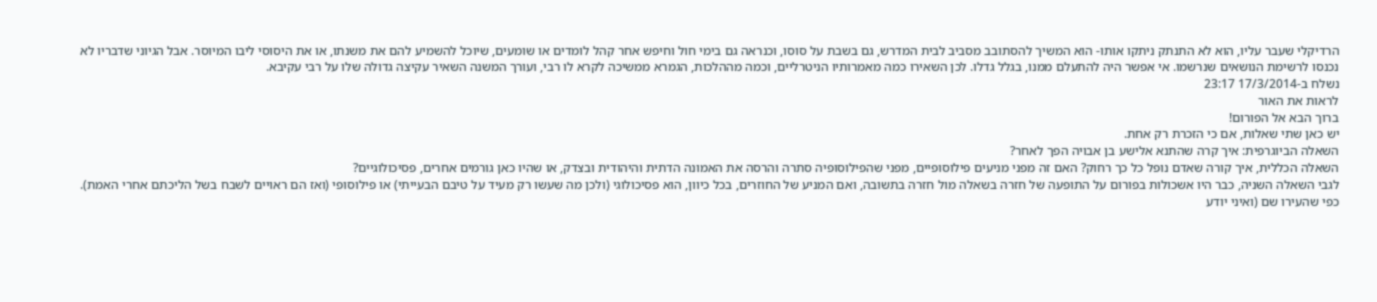הרדיקלי שעבר עליו, הוא לא התנתק ניתקו אותו- הוא המשיך להסתובב מסביב לבית המדרש, גם בשבת על סוסו, וכנראה גם בימי חול וחיפש אחר קהל לומדים או שומעים, שיוכל להשמיע להם את משנתו, או את היסוסי ליבו המיוסר. אבל הגיוני שדבריו לא נכנסו לרשימת הנושאים שנרשמו. אי אפשר היה להתעלם ממנו, בגלל גדלו. לכן השאירו כמה מאמרותיו הניטרליים, וכמה מההלכות, הגמרא ממשיכה לקרא לו רבי, ועורך המשנה השאיר עקיצה גדולה שלו על רבי עקיבא.
נשלח ב-17/3/2014 23:17
לראות את האור
ברוך הבא אל הפורום!
יש כאן שתי שאלות, אם כי הזכרת רק אחת.
השאלה הביוגרפית: איך קרה שהתנא אלישע בן אבויה הפך לאחר?
השאלה הכללית, איך קורה שאדם נופל כל כך רחוק? האם זה מפני מניעים פילוסופיים, מפני שהפילוסופיה סתרה והרסה את האמונה הדתית והיהודית ובצדק, או שהיו כאן גורמים אחרים, פסיכולוגיים?
לגבי השאלה השניה, כבר היו אשכולות בפורום על התופעה של חזרה בשאלה מול חזרה בתשובה, ואם המניע של החוזרים, בכל כיוון, הוא פסיכולוגי (ולכן מה שעשו רק מעיד על טיבם הבעייתי) או פילוסופי (ואז הם ראויים לשבח בשל הליכתם אחרי האמת). כפי שהעירו שם (ואיני יודע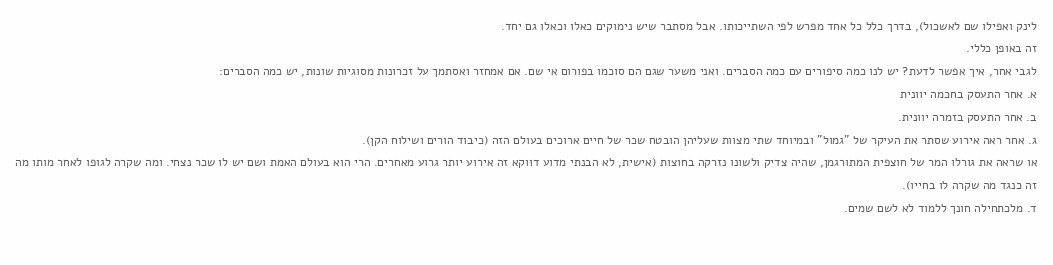לינק ואפילו שם לאשכול), בדרך כלל כל אחד מפרש לפי השתייכותו. אבל מסתבר שיש נימוקים כאלו וכאלו גם יחד.
זה באופן כללי.
לגבי אחר, איך אפשר לדעת? יש לנו כמה סיפורים עם כמה הסברים. ואני משער שגם הם סוכמו בפורום אי שם. אם אמחזר ואסתמך על זכרונות מסוגיות שונות, יש כמה הסברים:
א. אחר התעסק בחכמה יוונית
ב. אחר התעסק בזמרה יוונית.
ג. אחר ראה אירוע שסתר את העיקר של "גמול" ובמיוחד שתי מצוות שעליהן הובטח שכר של חיים ארוכים בעולם הזה (כיבוד הורים ושילוח הקן).
או שראה את גורלו המר של חוצפית המתורגמן, שהיה צדיק ולשונו נזרקה בחוצות (אישית, לא הבנתי מדוע דווקא זה אירוע יותר גרוע מאחרים. הרי הוא בעולם האמת ושם יש לו שכר נצחי. ומה שקרה לגופו לאחר מותו מה זה כנגד מה שקרה לו בחייו).
ד. מלכתחילה חונך ללמוד לא לשם שמים.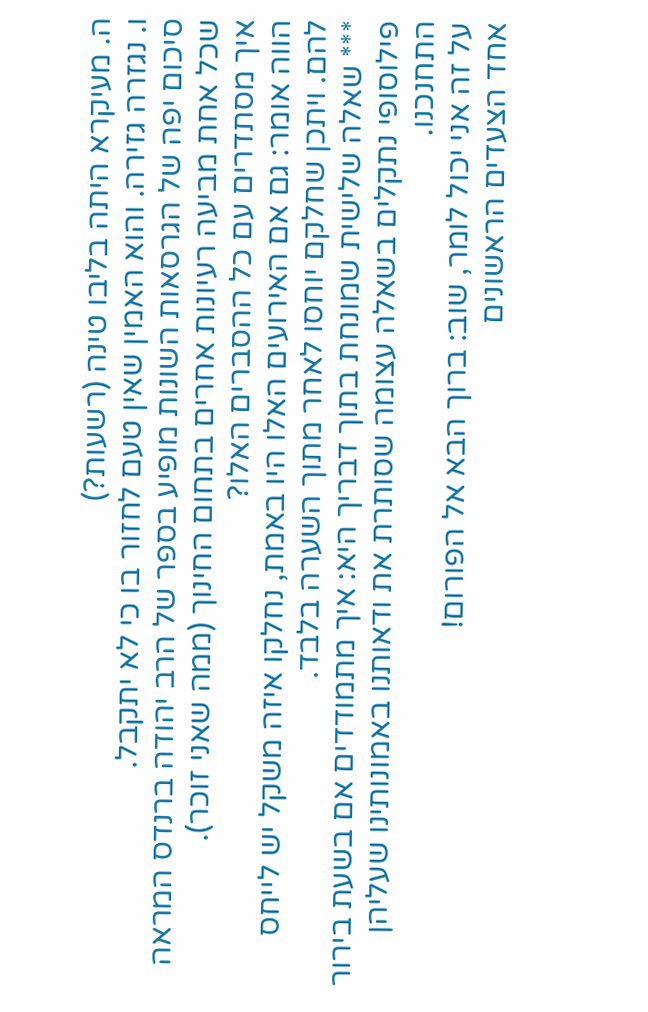ה. מעיקרא היתה בליבו טינה (רשעות?)
ו. נגזרה גזירה. והוא האמין שאין טעם לחזור בו כי לא יתקבל.
סיכום יפה של הגרסאות השונות מופיע בספר של הרב יהודה ברנדס המראה שכל אחת מביעה רעיונות אחרים בתחום החינוך (ממה שאני זוכר).
איך מסתדרים עם כל ההסברים האלו?
הווה אומר: גם אם האירועים האלו היו באמת, נחלקו איזה משקל יש לייחס להם. ויתכן שחלקם יוחסו לאחר מתוך השערה בלבד.
*** שאלה שלישית שמונחת בתוך דבריך היא: איך מתמודדים אם בשעת בירור פילוסופי נתקלים בשאלה עצומה שסותרת את ודאותנו באמונותינו שעליהן התחנכנו.
על זה אני יכול לומר, שוב: ברוך הבא אל הפורום!
אחד הצעדים הראשונים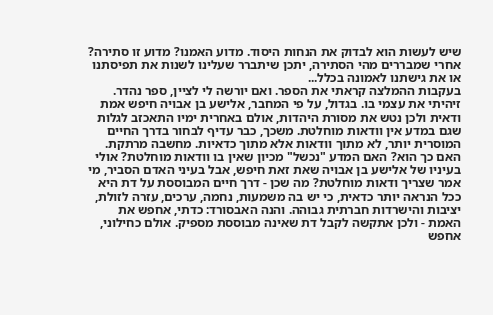שיש לעשות הוא לבדוק את הנחות היסוד. מדוע האמנו? מדוע זו סתירה? אחרי שמבררים מהי הסתירה, יתכן שיתברר שעלינו לשנות את תפיסתנו או את גישתנו לאמונה בכלל...
בעקבות ההמלצה קראתי את הספר. ואם יורשה לי לציין, ספר נהדר. זיהיתי את עצמי בו. בגדול, על פי המחבר, אלישע בן אבויה חיפש אמת ודאית ולכן נטש את מסורת היהדות, אולם באחרית ימיו התאכזב לגלות שגם במדע אין וודאות מוחלטת. משכך, כבר עדיף לבחור בדרך החיים המוסרית יותר, לא מתוך וודאות אלא מתוך כדאיות. מחשבה מרתקת. האם כך הוא? האם המדע "נכשל" מכיון שאין בו וודאות מוחלטת? אולי בעיניו של אלישע בן אבויה שאת זאת חיפש, אבל בעיני האדם הסביר, מי אמר שצריך ודאות מוחלטת? מה שכן - דרך חיים המבוססת על דת היא ככל הנראה יותר כדאית, כי יש בה משמעות, נחמה, ערכים, עזרה לזולת, יציבות והישרדות חברתית גבוהה. והנה האבסורד: כדתי, אחפש את האמת - ולכן אתקשה לקבל דת שאינה מבוססת מספיק. אולם כחילוני, אחפש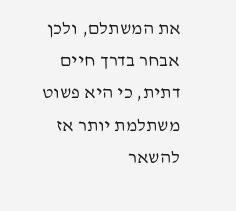את המשתלם, ולכן אבחר בדרך חיים דתית, כי היא פשוט משתלמת יותר אז להשאר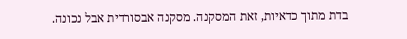בדת מתוך כדאיות, זאת המסקנה. מסקנה אבסורדית אבל נכונה.